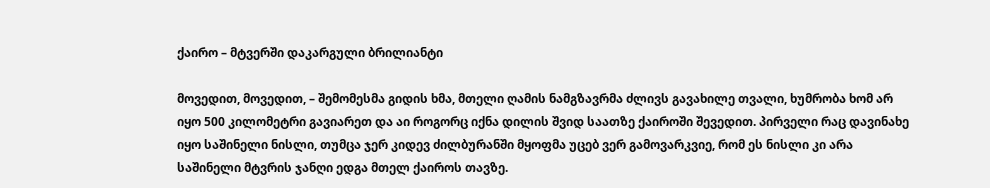ქაირო – მტვერში დაკარგული ბრილიანტი

მოვედით, მოვედით, – შემომესმა გიდის ხმა, მთელი ღამის ნამგზავრმა ძლივს გავახილე თვალი, ხუმრობა ხომ არ იყო 500 კილომეტრი გავიარეთ და აი როგორც იქნა დილის შვიდ საათზე ქაიროში შევედით. პირველი რაც დავინახე იყო საშინელი ნისლი, თუმცა ჯერ კიდევ ძილბურანში მყოფმა უცებ ვერ გამოვარკვიე, რომ ეს ნისლი კი არა საშინელი მტვრის ჯანღი ედგა მთელ ქაიროს თავზე.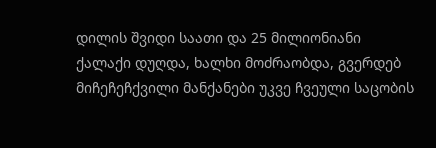დილის შვიდი საათი და 25 მილიონიანი ქალაქი დუღდა, ხალხი მოძრაობდა, გვერდებ მიჩეჩეჩქვილი მანქანები უკვე ჩვეული საცობის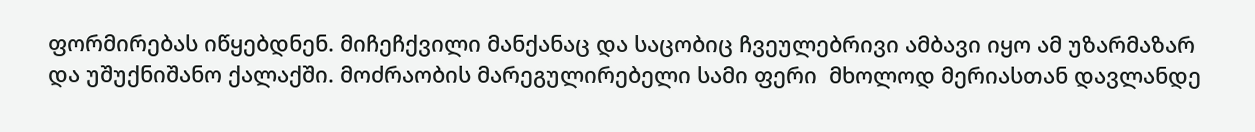ფორმირებას იწყებდნენ. მიჩეჩქვილი მანქანაც და საცობიც ჩვეულებრივი ამბავი იყო ამ უზარმაზარ და უშუქნიშანო ქალაქში. მოძრაობის მარეგულირებელი სამი ფერი  მხოლოდ მერიასთან დავლანდე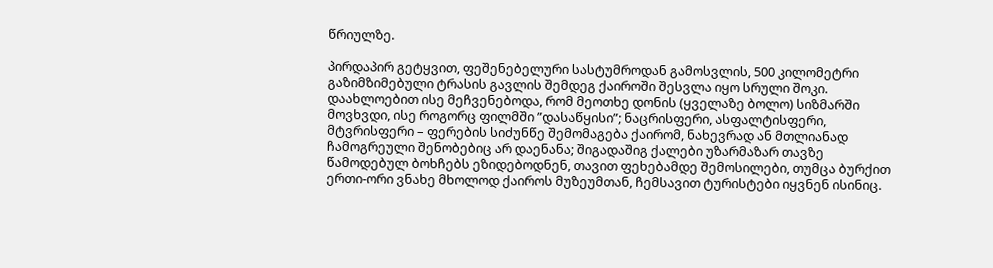წრიულზე.

პირდაპირ გეტყვით, ფეშენებელური სასტუმროდან გამოსვლის, 500 კილომეტრი გაზიმზიმებული ტრასის გავლის შემდეგ ქაიროში შესვლა იყო სრული შოკი. დაახლოებით ისე მეჩვენებოდა, რომ მეოთხე დონის (ყველაზე ბოლო) სიზმარში მოვხვდი, ისე როგორც ფილმში ”დასაწყისი”; ნაცრისფერი, ასფალტისფერი, მტვრისფერი – ფერების სიძუნწე შემომაგება ქაირომ, ნახევრად ან მთლიანად ჩამოგრეული შენობებიც არ დაენანა; შიგადაშიგ ქალები უზარმაზარ თავზე წამოდებულ ბოხჩებს ეზიდებოდნენ, თავით ფეხებამდე შემოსილები, თუმცა ბურქით ერთი-ორი ვნახე მხოლოდ ქაიროს მუზეუმთან, ჩემსავით ტურისტები იყვნენ ისინიც.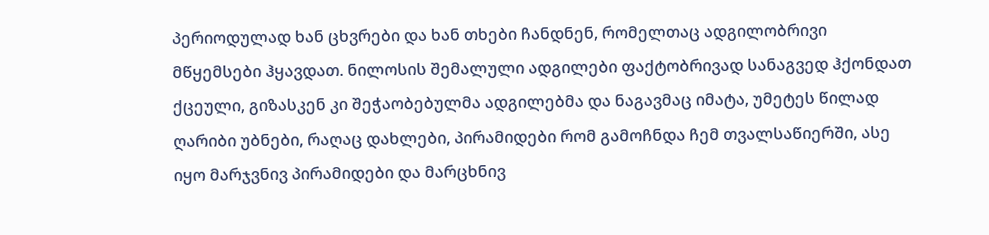პერიოდულად ხან ცხვრები და ხან თხები ჩანდნენ, რომელთაც ადგილობრივი მწყემსები ჰყავდათ. ნილოსის შემალული ადგილები ფაქტობრივად სანაგვედ ჰქონდათ ქცეული, გიზასკენ კი შეჭაობებულმა ადგილებმა და ნაგავმაც იმატა, უმეტეს წილად ღარიბი უბნები, რაღაც დახლები, პირამიდები რომ გამოჩნდა ჩემ თვალსაწიერში, ასე იყო მარჯვნივ პირამიდები და მარცხნივ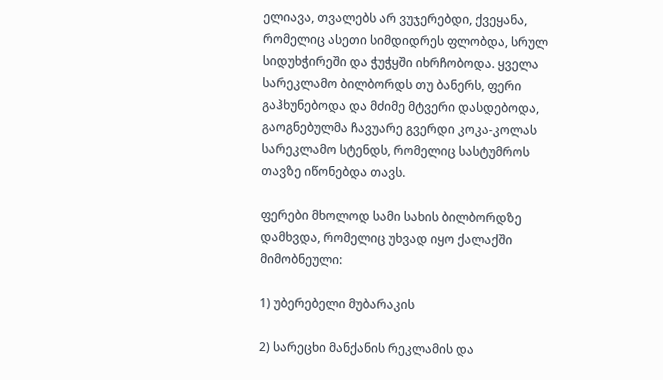ელიავა, თვალებს არ ვუჯერებდი, ქვეყანა, რომელიც ასეთი სიმდიდრეს ფლობდა, სრულ სიდუხჭირეში და ჭუჭყში იხრჩობოდა. ყველა სარეკლამო ბილბორდს თუ ბანერს, ფერი გაჰხუნებოდა და მძიმე მტვერი დასდებოდა, გაოგნებულმა ჩავუარე გვერდი კოკა-კოლას სარეკლამო სტენდს, რომელიც სასტუმროს თავზე იწონებდა თავს.

ფერები მხოლოდ სამი სახის ბილბორდზე დამხვდა, რომელიც უხვად იყო ქალაქში მიმობნეული:

1) უბერებელი მუბარაკის

2) სარეცხი მანქანის რეკლამის და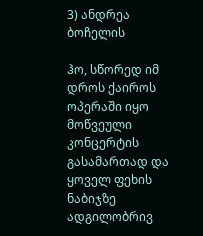3) ანდრეა ბოჩელის

ჰო, სწორედ იმ დროს ქაიროს ოპერაში იყო მოწვეული კონცერტის გასამართად და ყოველ ფეხის ნაბიჯზე ადგილობრივ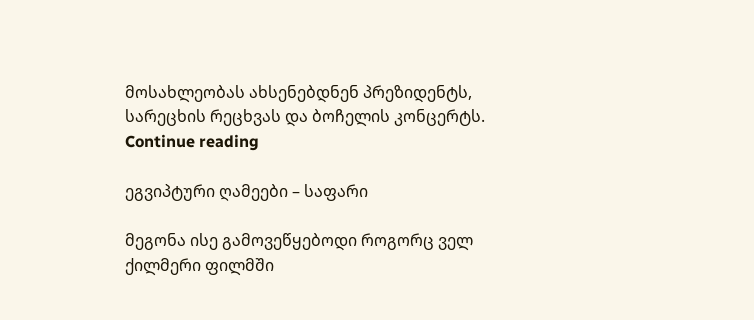მოსახლეობას ახსენებდნენ პრეზიდენტს, სარეცხის რეცხვას და ბოჩელის კონცერტს. Continue reading

ეგვიპტური ღამეები – საფარი

მეგონა ისე გამოვეწყებოდი როგორც ველ ქილმერი ფილმში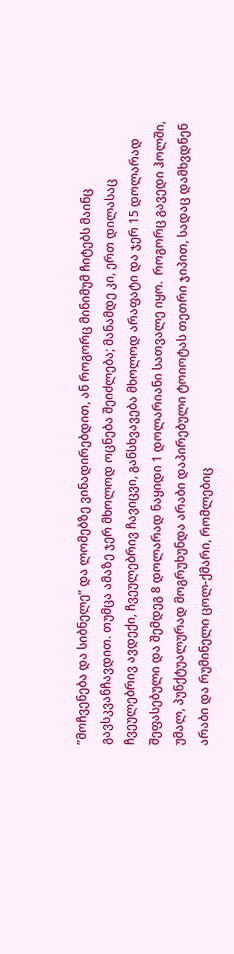”მოჩვენება და სიბნელე” და ლომებზე ვინადირებდით, ან როგორც მინიმუმ ჩიტებს მაინც გავსკვანჩავდით. თუმცა ამაზე ჯერ მხოლოდ ოცნება შეიძლება; მანამდე კი, ერთ დილასაც ჩვეულებრივ ავდექი, ჩვეულებრივ ჩავიცვი, განსხვავება მხოლოდ არაფატი და ჯერ 15 დოლარად შეფასებული და შემდეგ 8 დოლარად ნაყიდი 1 დოლარიანი სათვალე იყო.  როგორც გავედი ჰოლში, უმალ, პუნქტუალურად მოგრუხუნდა არაბი დაპირებული ტოიოტას თეთრი ჯიპით, სადაც დამხვდნენ არაბი და რუმინელი ცოლ-ქმარი, რომლებიც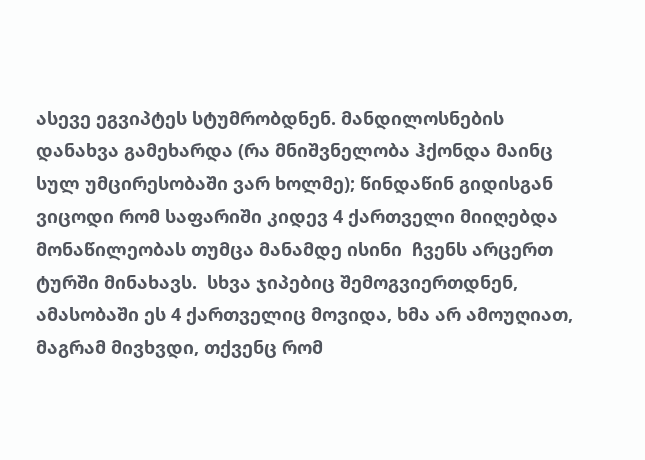ასევე ეგვიპტეს სტუმრობდნენ. მანდილოსნების დანახვა გამეხარდა (რა მნიშვნელობა ჰქონდა მაინც სულ უმცირესობაში ვარ ხოლმე); წინდაწინ გიდისგან ვიცოდი რომ საფარიში კიდევ 4 ქართველი მიიღებდა მონაწილეობას თუმცა მანამდე ისინი  ჩვენს არცერთ ტურში მინახავს.  სხვა ჯიპებიც შემოგვიერთდნენ, ამასობაში ეს 4 ქართველიც მოვიდა, ხმა არ ამოუღიათ, მაგრამ მივხვდი, თქვენც რომ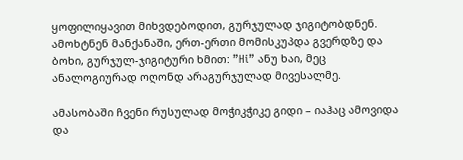ყოფილიყავით მიხვდებოდით, გურჯულად ჯიგიტობდნენ. ამოხტნენ მანქანაში, ერთ-ერთი მომისკუპდა გვერდზე და ბოხი, გურჯულ-ჯიგიტური ხმით: ”Hi” ანუ ხაი, მეც ანალოგიურად ოღონდ არაგურჯულად მივესალმე.

ამასობაში ჩვენი რუსულად მოჭიკჭიკე გიდი – იაჰაც ამოვიდა და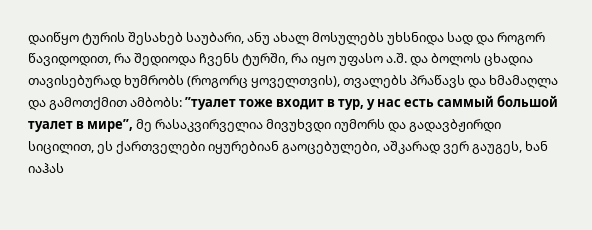დაიწყო ტურის შესახებ საუბარი, ანუ ახალ მოსულებს უხსნიდა სად და როგორ წავიდოდით, რა შედიოდა ჩვენს ტურში, რა იყო უფასო ა.შ. და ბოლოს ცხადია თავისებურად ხუმრობს (როგორც ყოველთვის), თვალებს პრაწავს და ხმამაღლა და გამოთქმით ამბობს: ”туалет тоже входит в тур, у нас есть саммый большой туалет в мире”, მე რასაკვირველია მივუხვდი იუმორს და გადავბჟირდი სიცილით, ეს ქართველები იყურებიან გაოცებულები, აშკარად ვერ გაუგეს, ხან იაჰას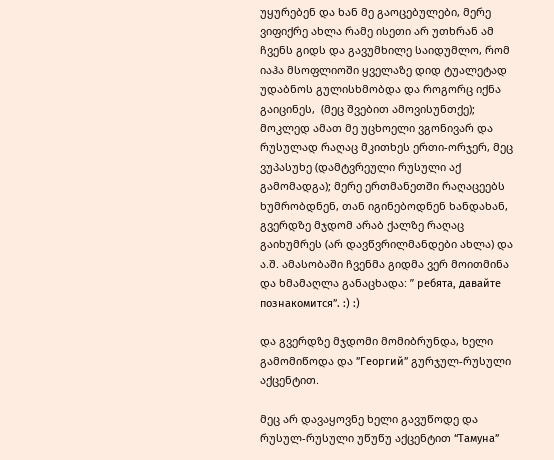უყურებენ და ხან მე გაოცებულები, მერე ვიფიქრე ახლა რამე ისეთი არ უთხრან ამ ჩვენს გიდს და გავუმხილე საიდუმლო, რომ იაჰა მსოფლიოში ყველაზე დიდ ტუალეტად უდაბნოს გულისხმობდა და როგორც იქნა გაიცინეს,  (მეც შვებით ამოვისუნთქე); მოკლედ ამათ მე უცხოელი ვგონივარ და რუსულად რაღაც მკითხეს ერთი-ორჯერ, მეც ვუპასუხე (დამტვრეული რუსული აქ გამომადგა); მერე ერთმანეთში რაღაცეებს ხუმრობდნენ, თან იგინებოდნენ ხანდახან, გვერდზე მჯდომ არაბ ქალზე რაღაც გაიხუმრეს (არ დავწვრილმანდები ახლა) და ა.შ. ამასობაში ჩვენმა გიდმა ვერ მოითმინა და ხმამაღლა განაცხადა: ” ребята, давайте познакомится”. :) :)

და გვერდზე მჯდომი მომიბრუნდა, ხელი გამომიწოდა და ”Георгий” გურჯულ-რუსული აქცენტით.

მეც არ დავაყოვნე ხელი გავუწოდე და რუსულ-რუსული უწუწუ აქცენტით “Тамуна”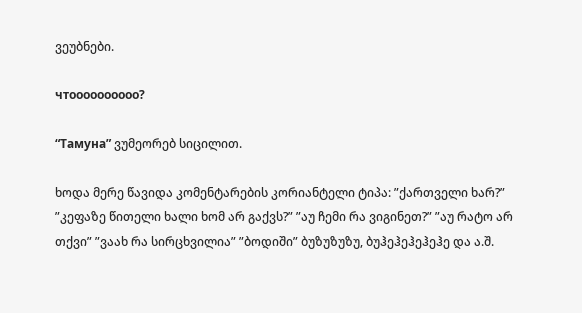ვეუბნები.

чтоооооооооо?

“Тамуна” ვუმეორებ სიცილით.

ხოდა მერე წავიდა კომენტარების კორიანტელი ტიპა: ”ქართველი ხარ?” ”კეფაზე წითელი ხალი ხომ არ გაქვს?” ”აუ ჩემი რა ვიგინეთ?” ”აუ რატო არ თქვი” ”ვაახ რა სირცხვილია” ”ბოდიში” ბუზუზუზუ, ბუჰეჰეჰეჰეჰე და ა.შ.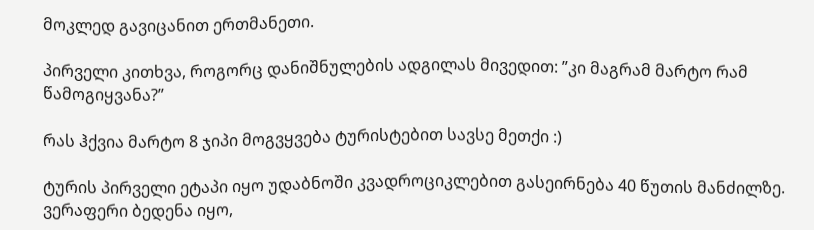მოკლედ გავიცანით ერთმანეთი.

პირველი კითხვა, როგორც დანიშნულების ადგილას მივედით: ”კი მაგრამ მარტო რამ წამოგიყვანა?”

რას ჰქვია მარტო 8 ჯიპი მოგვყვება ტურისტებით სავსე მეთქი :)

ტურის პირველი ეტაპი იყო უდაბნოში კვადროციკლებით გასეირნება 40 წუთის მანძილზე. ვერაფერი ბედენა იყო,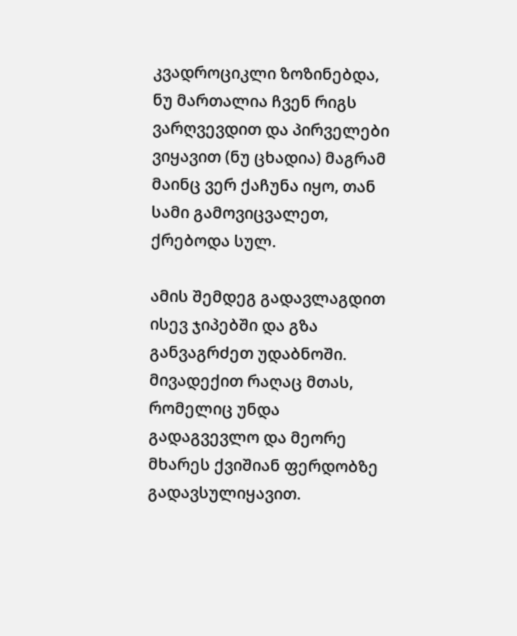კვადროციკლი ზოზინებდა, ნუ მართალია ჩვენ რიგს ვარღვევდით და პირველები ვიყავით (ნუ ცხადია) მაგრამ მაინც ვერ ქაჩუნა იყო, თან სამი გამოვიცვალეთ, ქრებოდა სულ.

ამის შემდეგ გადავლაგდით ისევ ჯიპებში და გზა განვაგრძეთ უდაბნოში. მივადექით რაღაც მთას, რომელიც უნდა გადაგვევლო და მეორე მხარეს ქვიშიან ფერდობზე გადავსულიყავით.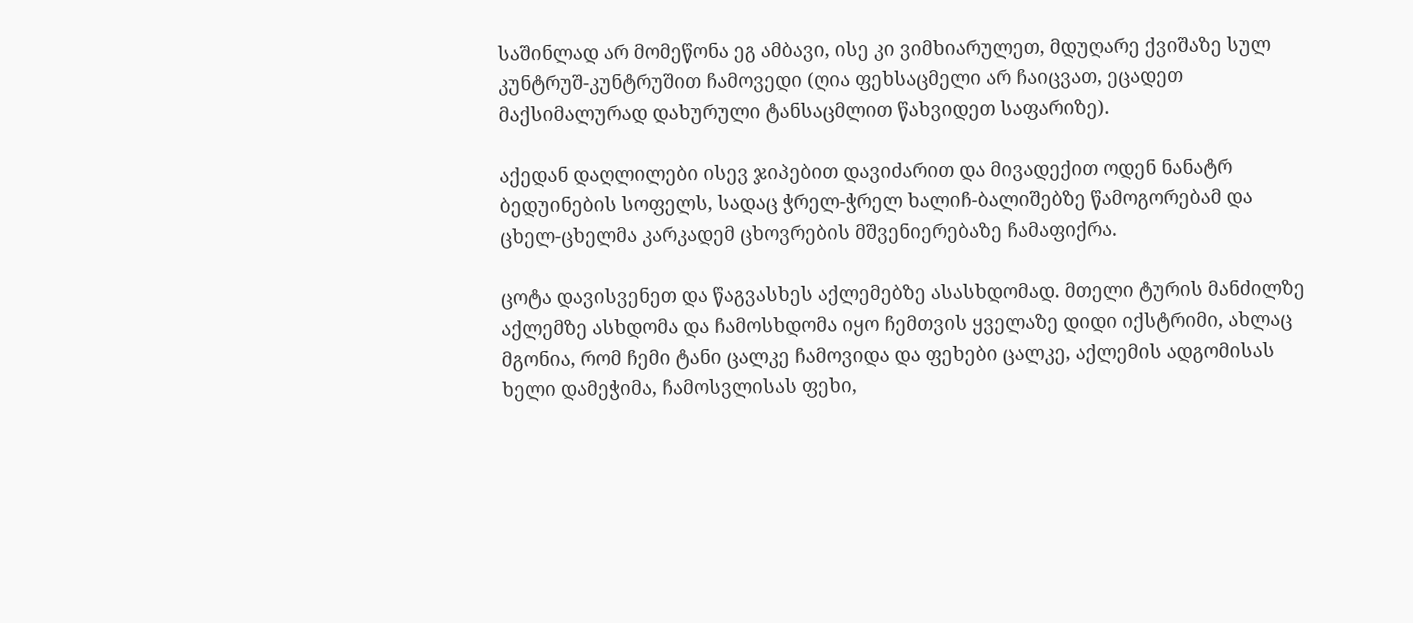საშინლად არ მომეწონა ეგ ამბავი, ისე კი ვიმხიარულეთ, მდუღარე ქვიშაზე სულ კუნტრუშ-კუნტრუშით ჩამოვედი (ღია ფეხსაცმელი არ ჩაიცვათ, ეცადეთ მაქსიმალურად დახურული ტანსაცმლით წახვიდეთ საფარიზე).

აქედან დაღლილები ისევ ჯიპებით დავიძარით და მივადექით ოდენ ნანატრ ბედუინების სოფელს, სადაც ჭრელ-ჭრელ ხალიჩ-ბალიშებზე წამოგორებამ და ცხელ-ცხელმა კარკადემ ცხოვრების მშვენიერებაზე ჩამაფიქრა.

ცოტა დავისვენეთ და წაგვასხეს აქლემებზე ასასხდომად. მთელი ტურის მანძილზე აქლემზე ასხდომა და ჩამოსხდომა იყო ჩემთვის ყველაზე დიდი იქსტრიმი, ახლაც მგონია, რომ ჩემი ტანი ცალკე ჩამოვიდა და ფეხები ცალკე, აქლემის ადგომისას ხელი დამეჭიმა, ჩამოსვლისას ფეხი,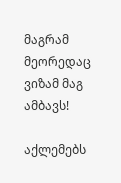მაგრამ მეორედაც ვიზამ მაგ ამბავს!

აქლემებს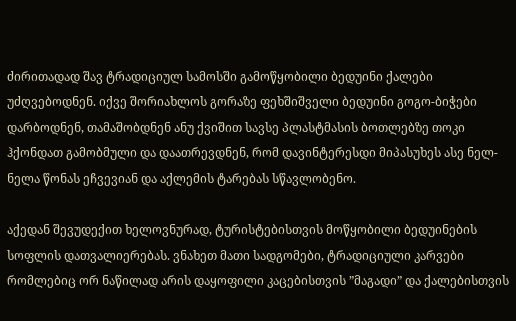ძირითადად შავ ტრადიციულ სამოსში გამოწყობილი ბედუინი ქალები უძღვებოდნენ. იქვე შორიახლოს გორაზე ფეხშიშველი ბედუინი გოგო-ბიჭები დარბოდნენ, თამაშობდნენ ანუ ქვიშით სავსე პლასტმასის ბოთლებზე თოკი ჰქონდათ გამობმული და დაათრევდნენ, რომ დავინტერესდი მიპასუხეს ასე ნელ-ნელა წონას ეჩვევიან და აქლემის ტარებას სწავლობენო.

აქედან შევუდექით ხელოვნურად, ტურისტებისთვის მოწყობილი ბედუინების სოფლის დათვალიერებას. ვნახეთ მათი სადგომები, ტრადიციული კარვები რომლებიც ორ ნაწილად არის დაყოფილი კაცებისთვის ”მაგადი” და ქალებისთვის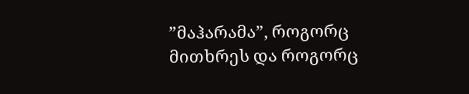”მაჰარამა”, როგორც მითხრეს და როგორც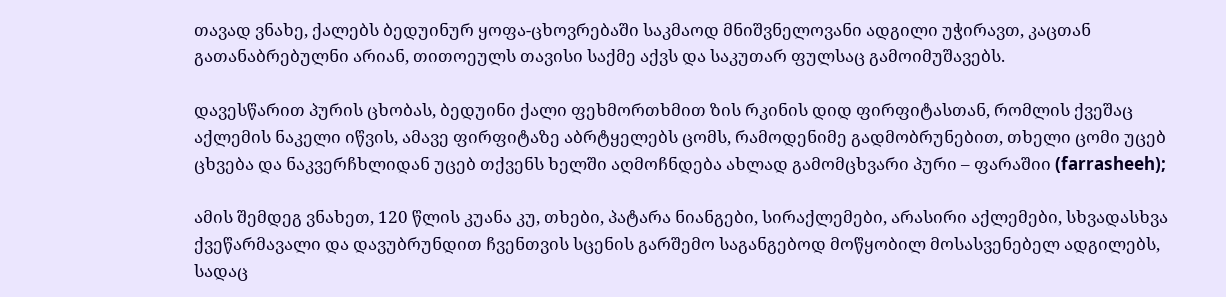თავად ვნახე, ქალებს ბედუინურ ყოფა-ცხოვრებაში საკმაოდ მნიშვნელოვანი ადგილი უჭირავთ, კაცთან გათანაბრებულნი არიან, თითოეულს თავისი საქმე აქვს და საკუთარ ფულსაც გამოიმუშავებს.

დავესწარით პურის ცხობას, ბედუინი ქალი ფეხმორთხმით ზის რკინის დიდ ფირფიტასთან, რომლის ქვეშაც აქლემის ნაკელი იწვის, ამავე ფირფიტაზე აბრტყელებს ცომს, რამოდენიმე გადმობრუნებით, თხელი ცომი უცებ ცხვება და ნაკვერჩხლიდან უცებ თქვენს ხელში აღმოჩნდება ახლად გამომცხვარი პური – ფარაშიი (farrasheeh);

ამის შემდეგ ვნახეთ, 120 წლის კუანა კუ, თხები, პატარა ნიანგები, სირაქლემები, არასირი აქლემები, სხვადასხვა ქვეწარმავალი და დავუბრუნდით ჩვენთვის სცენის გარშემო საგანგებოდ მოწყობილ მოსასვენებელ ადგილებს, სადაც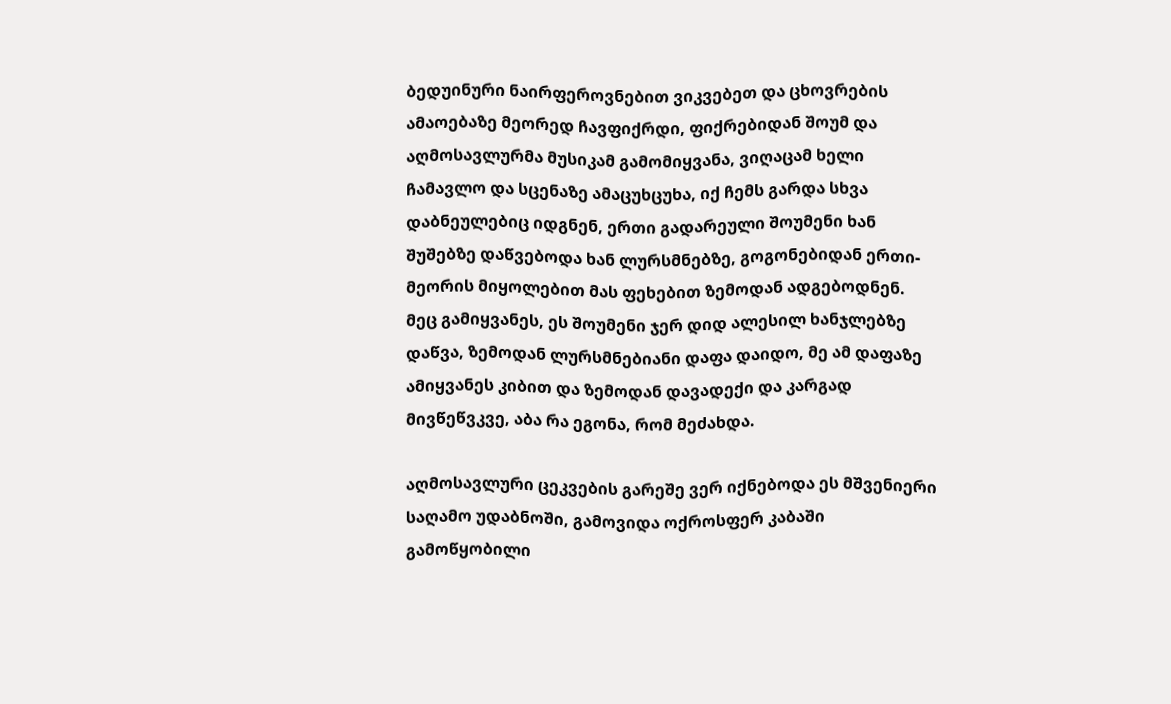ბედუინური ნაირფეროვნებით ვიკვებეთ და ცხოვრების ამაოებაზე მეორედ ჩავფიქრდი, ფიქრებიდან შოუმ და აღმოსავლურმა მუსიკამ გამომიყვანა, ვიღაცამ ხელი ჩამავლო და სცენაზე ამაცუხცუხა, იქ ჩემს გარდა სხვა დაბნეულებიც იდგნენ, ერთი გადარეული შოუმენი ხან შუშებზე დაწვებოდა ხან ლურსმნებზე, გოგონებიდან ერთი-მეორის მიყოლებით მას ფეხებით ზემოდან ადგებოდნენ. მეც გამიყვანეს, ეს შოუმენი ჯერ დიდ ალესილ ხანჯლებზე დაწვა, ზემოდან ლურსმნებიანი დაფა დაიდო, მე ამ დაფაზე ამიყვანეს კიბით და ზემოდან დავადექი და კარგად მივწეწვკვე, აბა რა ეგონა, რომ მეძახდა.

აღმოსავლური ცეკვების გარეშე ვერ იქნებოდა ეს მშვენიერი საღამო უდაბნოში, გამოვიდა ოქროსფერ კაბაში გამოწყობილი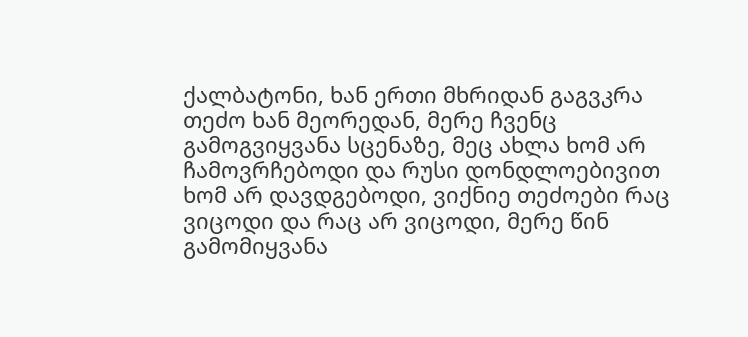ქალბატონი, ხან ერთი მხრიდან გაგვკრა თეძო ხან მეორედან, მერე ჩვენც გამოგვიყვანა სცენაზე, მეც ახლა ხომ არ ჩამოვრჩებოდი და რუსი დონდლოებივით ხომ არ დავდგებოდი, ვიქნიე თეძოები რაც ვიცოდი და რაც არ ვიცოდი, მერე წინ გამომიყვანა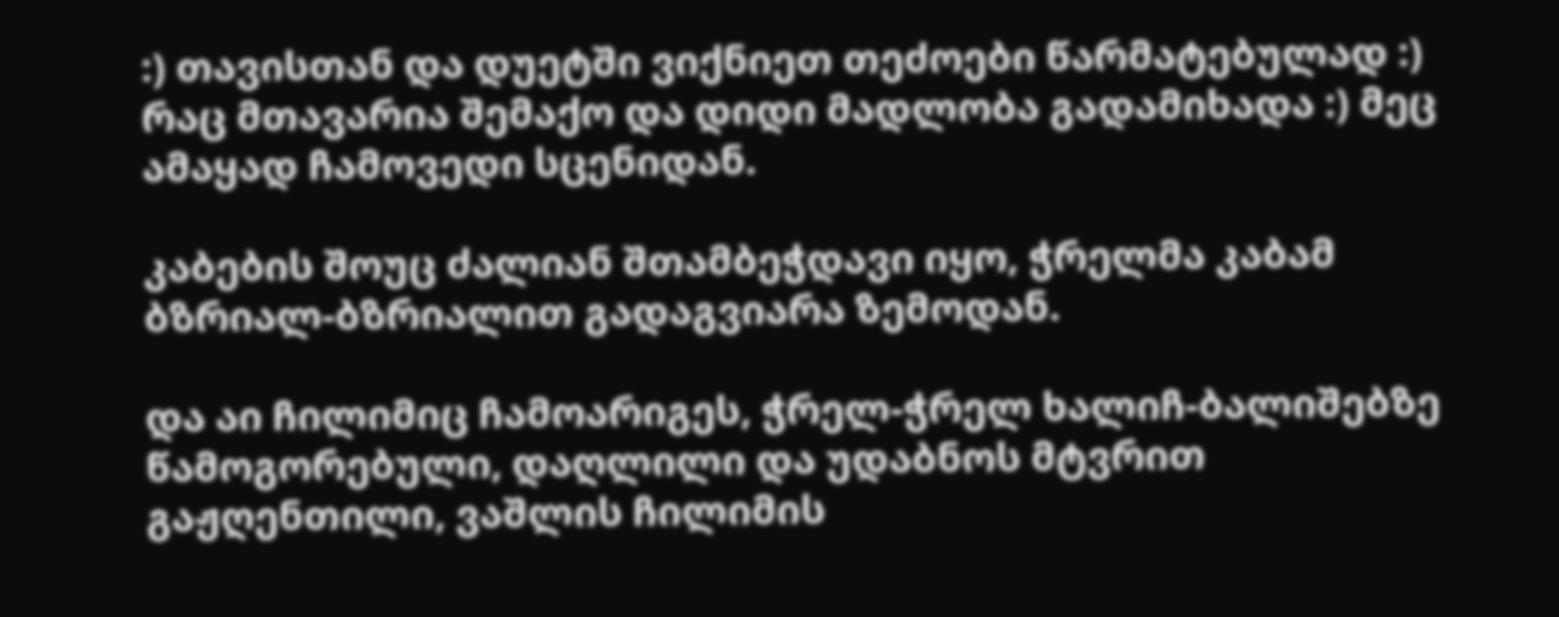:) თავისთან და დუეტში ვიქნიეთ თეძოები წარმატებულად :) რაც მთავარია შემაქო და დიდი მადლობა გადამიხადა :) მეც ამაყად ჩამოვედი სცენიდან.

კაბების შოუც ძალიან შთამბეჭდავი იყო, ჭრელმა კაბამ ბზრიალ-ბზრიალით გადაგვიარა ზემოდან.

და აი ჩილიმიც ჩამოარიგეს, ჭრელ-ჭრელ ხალიჩ-ბალიშებზე წამოგორებული, დაღლილი და უდაბნოს მტვრით გაჟღენთილი, ვაშლის ჩილიმის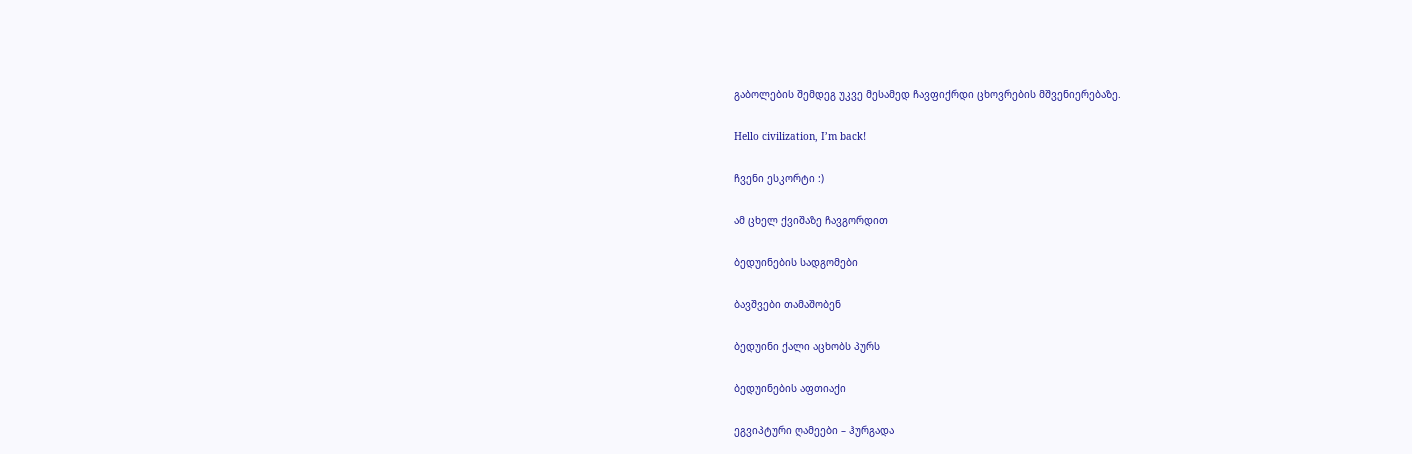გაბოლების შემდეგ უკვე მესამედ ჩავფიქრდი ცხოვრების მშვენიერებაზე.

Hello civilization, I’m back!

ჩვენი ესკორტი :)

ამ ცხელ ქვიშაზე ჩავგორდით

ბედუინების სადგომები

ბავშვები თამაშობენ

ბედუინი ქალი აცხობს პურს

ბედუინების აფთიაქი

ეგვიპტური ღამეები – ჰურგადა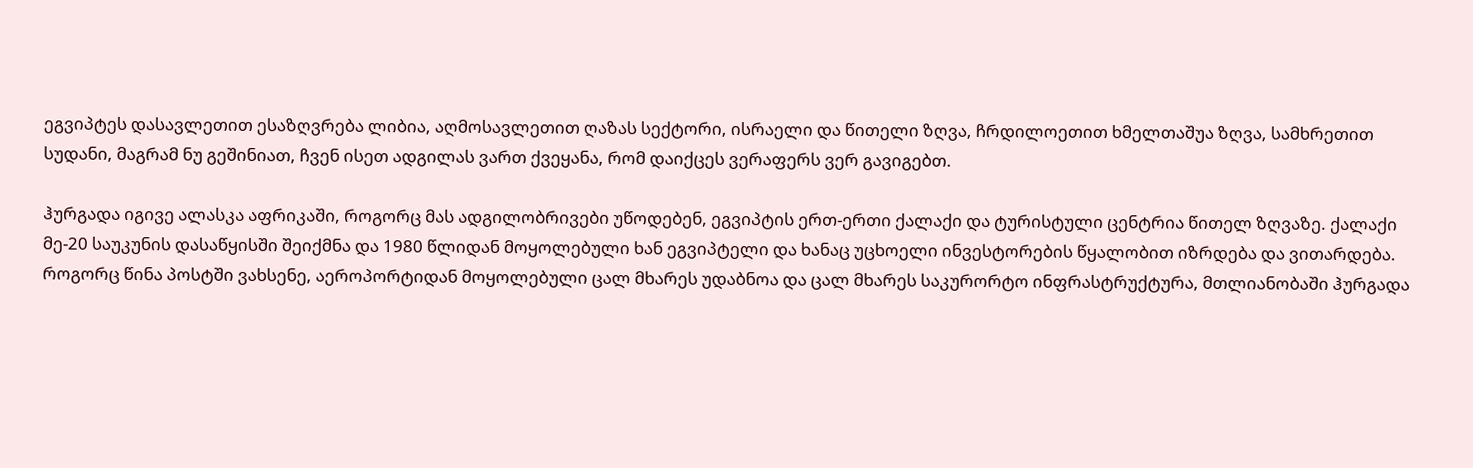ეგვიპტეს დასავლეთით ესაზღვრება ლიბია, აღმოსავლეთით ღაზას სექტორი, ისრაელი და წითელი ზღვა, ჩრდილოეთით ხმელთაშუა ზღვა, სამხრეთით სუდანი, მაგრამ ნუ გეშინიათ, ჩვენ ისეთ ადგილას ვართ ქვეყანა, რომ დაიქცეს ვერაფერს ვერ გავიგებთ.

ჰურგადა იგივე ალასკა აფრიკაში, როგორც მას ადგილობრივები უწოდებენ, ეგვიპტის ერთ-ერთი ქალაქი და ტურისტული ცენტრია წითელ ზღვაზე. ქალაქი მე-20 საუკუნის დასაწყისში შეიქმნა და 1980 წლიდან მოყოლებული ხან ეგვიპტელი და ხანაც უცხოელი ინვესტორების წყალობით იზრდება და ვითარდება. როგორც წინა პოსტში ვახსენე, აეროპორტიდან მოყოლებული ცალ მხარეს უდაბნოა და ცალ მხარეს საკურორტო ინფრასტრუქტურა, მთლიანობაში ჰურგადა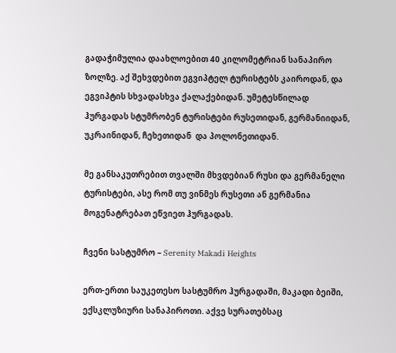გადაჭიმულია დაახლოებით 40 კილომეტრიან სანაპირო ზოლზე. აქ შეხვდებით ეგვიპტელ ტურისტებს კაიროდან, და ეგვიპტის სხვადასხვა ქალაქებიდან. უმეტესწილად ჰურგადას სტუმრობენ ტურისტები რუსეთიდან, გერმანიიდან, უკრაინიდან, ჩეხეთიდან  და პოლონეთიდან.

მე განსაკუთრებით თვალში მხვდებიან რუსი და გერმანელი ტურისტები, ასე რომ თუ ვინმეს რუსეთი ან გერმანია მოგენატრებათ ეწვიეთ ჰურგადას.

ჩვენი სასტუმრო – Serenity Makadi Heights

ერთ-ერთი საუკეთესო სასტუმრო ჰურგადაში, მაკადი ბეიში, ექსკლუზიური სანაპიროთი. აქვე სურათებსაც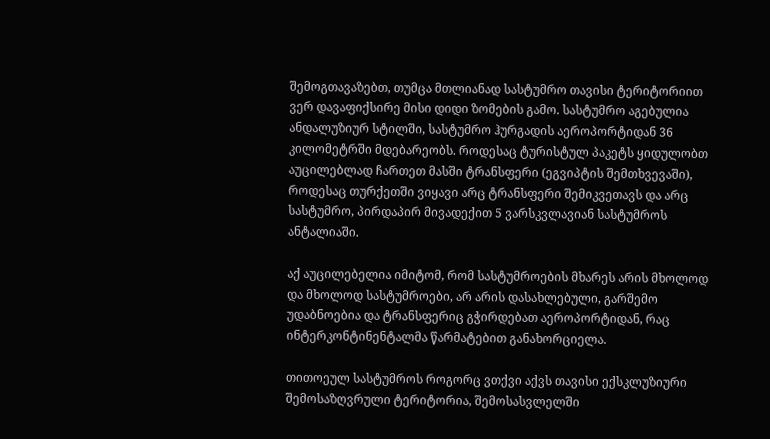შემოგთავაზებთ, თუმცა მთლიანად სასტუმრო თავისი ტერიტორიით ვერ დავაფიქსირე მისი დიდი ზომების გამო. სასტუმრო აგებულია ანდალუზიურ სტილში, სასტუმრო ჰურგადის აეროპორტიდან 36 კილომეტრში მდებარეობს. როდესაც ტურისტულ პაკეტს ყიდულობთ აუცილებლად ჩართეთ მასში ტრანსფერი (ეგვიპტის შემთხვევაში), როდესაც თურქეთში ვიყავი არც ტრანსფერი შემიკვეთავს და არც სასტუმრო, პირდაპირ მივადექით 5 ვარსკვლავიან სასტუმროს ანტალიაში.

აქ აუცილებელია იმიტომ, რომ სასტუმროების მხარეს არის მხოლოდ და მხოლოდ სასტუმროები, არ არის დასახლებული, გარშემო უდაბნოებია და ტრანსფერიც გჭირდებათ აეროპორტიდან, რაც ინტერკონტინენტალმა წარმატებით განახორციელა.

თითოეულ სასტუმროს როგორც ვთქვი აქვს თავისი ექსკლუზიური შემოსაზღვრული ტერიტორია, შემოსასვლელში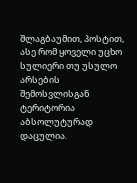შლაგბაუმით, პოსტით, ასე რომ ყოველი უცხო სულიერი თუ უსულო არსების შემოსვლისგან ტერიტორია აბსოლუტურად დაცულია.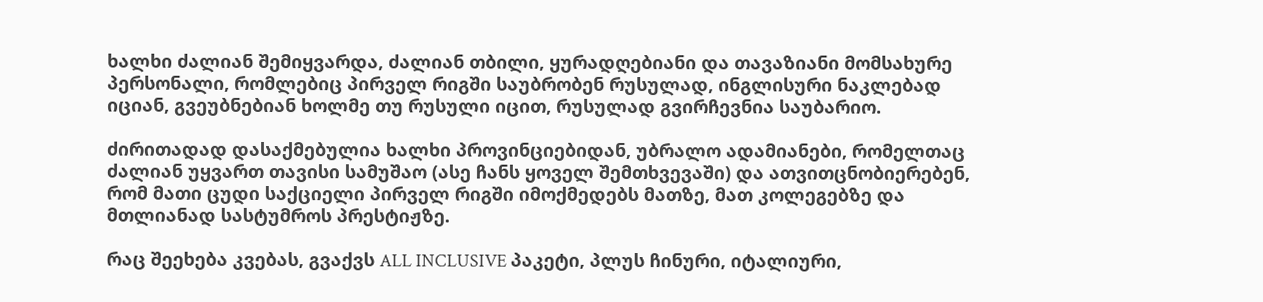ხალხი ძალიან შემიყვარდა, ძალიან თბილი, ყურადღებიანი და თავაზიანი მომსახურე პერსონალი, რომლებიც პირველ რიგში საუბრობენ რუსულად, ინგლისური ნაკლებად იციან, გვეუბნებიან ხოლმე თუ რუსული იცით, რუსულად გვირჩევნია საუბარიო.

ძირითადად დასაქმებულია ხალხი პროვინციებიდან, უბრალო ადამიანები, რომელთაც ძალიან უყვართ თავისი სამუშაო (ასე ჩანს ყოველ შემთხვევაში) და ათვითცნობიერებენ, რომ მათი ცუდი საქციელი პირველ რიგში იმოქმედებს მათზე, მათ კოლეგებზე და მთლიანად სასტუმროს პრესტიჟზე.

რაც შეეხება კვებას, გვაქვს ALL INCLUSIVE პაკეტი, პლუს ჩინური, იტალიური,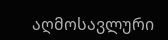აღმოსავლური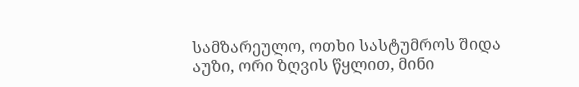სამზარეულო, ოთხი სასტუმროს შიდა აუზი, ორი ზღვის წყლით, მინი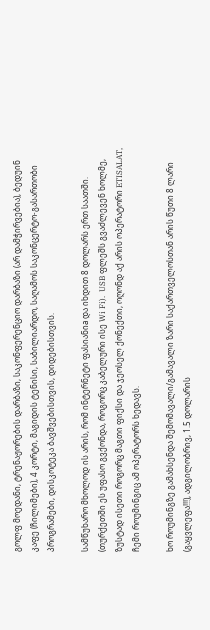გოლფ მოედანი, ტრენაჟორების დარბაზი, საკონფერენციო დარბაზი (არ დამჭირვებია), ბედუინ კაფე (ჩილიმები), 4 კორტი, მაგიდის ტენისი, საბილიარდო, საღამოს საკონცერტო-გასართობი პროგრამები, დისკოტეკა ბავშვებისთვის, დიდებისთვის.

სამწუხარო მხოლოდ ის არის, რომ ინტერნეტი ფასიანიa და იხდით 8 დოლარს ერთ საათში.  (თურქეთში ეს უფასო გვქონდა, როგორც კაბელური ისე Wi Fi).  USB ფლეშს გვაძლევენ ხოლმე, ზუსტად ისეთი როგორც მაგთი ფიქსი და ჯეოსელ ქონექთი, ოღონდ აქ არის ოპერატორი ETISALAT, ჩემი როუმინგიც ამ ოპერატორს ხედავს.

ხო როუმინგზე გამახსენდა შემომავალი/გამავალი ზარი საქართველოსთან არის წუთი 8 ლარი (გაყვლეფა!!!), ადგილობრივ, 1.5 დოლარის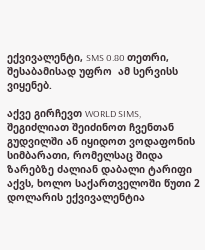ექვივალენტი, SMS 0.80 თეთრი, შესაბამისად უფრო  ამ სერვისს ვიყენებ.

აქვე გირჩევთ WORLD SIMS, შეგიძლიათ შეიძინოთ ჩვენთან გუდვილში ან იყიდოთ ვოდაფონის სიმბარათი, რომელსაც შიდა ზარებზე ძალიან დაბალი ტარიფი აქვს, ხოლო საქართველოში წუთი 2 დოლარის ექვივალენტია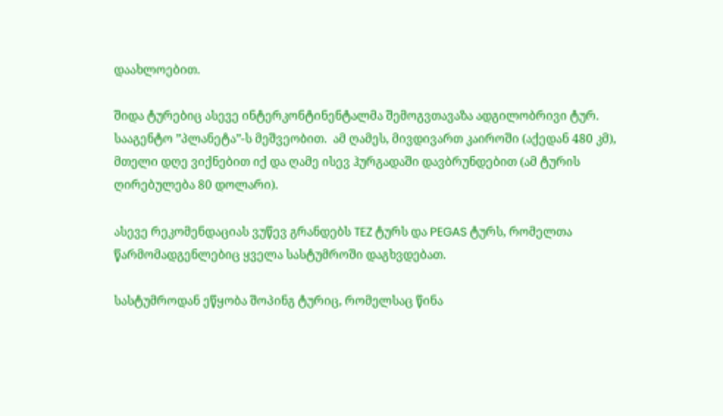დაახლოებით.

შიდა ტურებიც ასევე ინტერკონტინენტალმა შემოგვთავაზა ადგილობრივი ტურ. სააგენტო ”პლანეტა”-ს მეშვეობით.  ამ ღამეს, მივდივართ კაიროში (აქედან 480 კმ), მთელი დღე ვიქნებით იქ და ღამე ისევ ჰურგადაში დავბრუნდებით (ამ ტურის ღირებულება 80 დოლარი).

ასევე რეკომენდაციას ვუწევ გრანდებს TEZ ტურს და PEGAS ტურს, რომელთა წარმომადგენლებიც ყველა სასტუმროში დაგხვდებათ.

სასტუმროდან ეწყობა შოპინგ ტურიც, რომელსაც წინა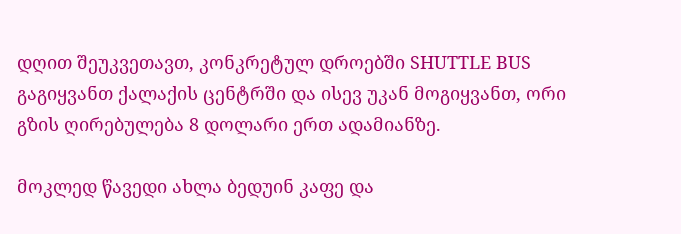დღით შეუკვეთავთ, კონკრეტულ დროებში SHUTTLE BUS გაგიყვანთ ქალაქის ცენტრში და ისევ უკან მოგიყვანთ, ორი გზის ღირებულება 8 დოლარი ერთ ადამიანზე.

მოკლედ წავედი ახლა ბედუინ კაფე და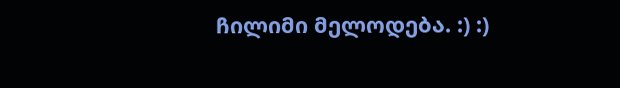ჩილიმი მელოდება. :) :)